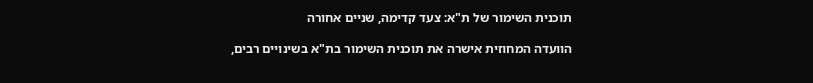תוכנית השימור של ת"א: צעד קדימה, שניים אחורה

הוועדה המחוזית אישרה את תוכנית השימור בת"א בשינויים רבים,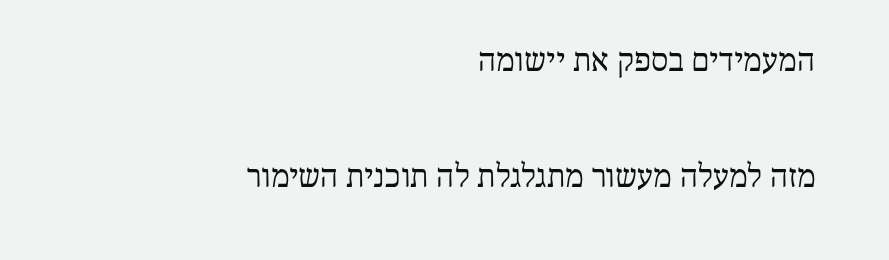המעמידים בספק את יישומה

מזה למעלה מעשור מתגלגלת לה תוכנית השימור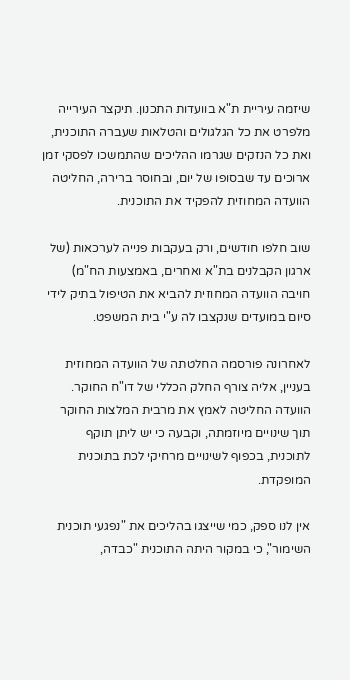שיזמה עיריית ת"א בוועדות התכנון. תיקצר העירייה מלפרט את כל הגלגולים והטלאות שעברה התוכנית, ואת כל הנזקים שגרמו ההליכים שהתמשכו לפסקי זמן ארוכים עד שבסופו של יום, ובחוסר ברירה, החליטה הוועדה המחוזית להפקיד את התוכנית.

שוב חלפו חודשים, ורק בעקבות פנייה לערכאות (של ארגון הקבלנים בת"א ואחרים, באמצעות הח"מ) חויבה הוועדה המחוזית להביא את הטיפול בתיק לידי סיום במועדים שנקצבו לה ע"י בית המשפט.

לאחרונה פורסמה החלטתה של הוועדה המחוזית בעניין, אליה צורף החלק הכללי של דו"ח החוקר. הוועדה החליטה לאמץ את מרבית המלצות החוקר תוך שינויים מיוזמתה, וקבעה כי יש ליתן תוקף לתוכנית, בכפוף לשינויים מרחיקי לכת בתוכנית המופקדת.

אין לנו ספק, כמי שייצגו בהליכים את "נפגעי תוכנית השימור", כי במקור היתה התוכנית "כבדה,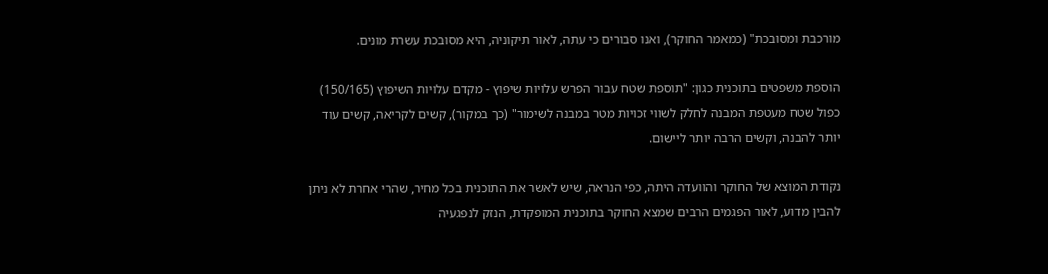מורכבת ומסובכת" (כמאמר החוקר), ואנו סבורים כי עתה, לאור תיקוניה, היא מסובכת עשרת מונים.

הוספת משפטים בתוכנית כגון: "תוספת שטח עבור הפרש עלויות שיפוץ - מקדם עלויות השיפוץ (150/165) כפול שטח מעטפת המבנה לחלק לשווי זכויות מטר במבנה לשימור" (כך במקור), קשים לקריאה, קשים עוד יותר להבנה, וקשים הרבה יותר ליישום.

נקודת המוצא של החוקר והוועדה היתה, כפי הנראה, שיש לאשר את התוכנית בכל מחיר, שהרי אחרת לא ניתן להבין מדוע, לאור הפגמים הרבים שמצא החוקר בתוכנית המופקדת, הנזק לנפגעיה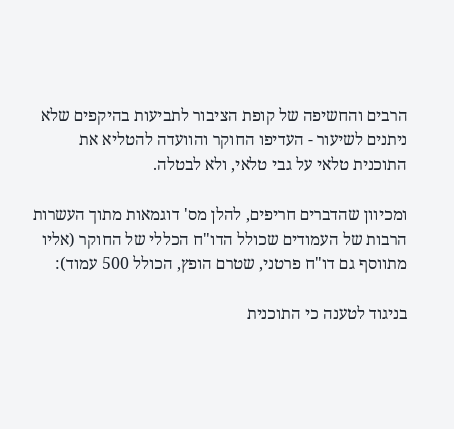הרבים והחשיפה של קופת הציבור לתביעות בהיקפים שלא ניתנים לשיעור - העדיפו החוקר והוועדה להטליא את התוכנית טלאי על גבי טלאי, ולא לבטלה.

ומכיוון שהדברים חריפים, להלן מס' דוגמאות מתוך העשרות הרבות של העמודים שכולל הדו"ח הכללי של החוקר (אליו מתווסף גם דו"ח פרטני, שטרם הופץ, הכולל 500 עמוד):

בניגוד לטענה כי התוכנית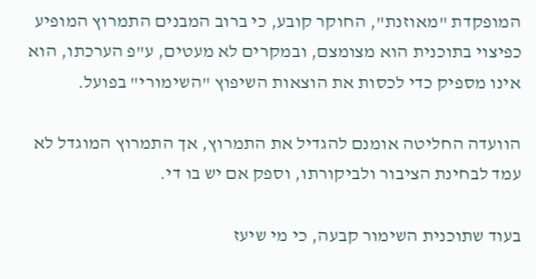המופקדת "מאוזנת", החוקר קובע, כי ברוב המבנים התמרוץ המופיע כפיצוי בתוכנית הוא מצומצם, ובמקרים לא מעטים, ע"פ הערכתו, הוא אינו מספיק כדי לכסות את הוצאות השיפוץ "השימורי" בפועל.

הוועדה החליטה אומנם להגדיל את התמרוץ, אך התמרוץ המוגדל לא עמד לבחינת הציבור ולביקורתו, וספק אם יש בו די.

בעוד שתוכנית השימור קבעה, כי מי שיעז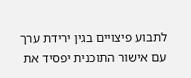לתבוע פיצויים בגין ירידת ערך עם אישור התוכנית יפסיד את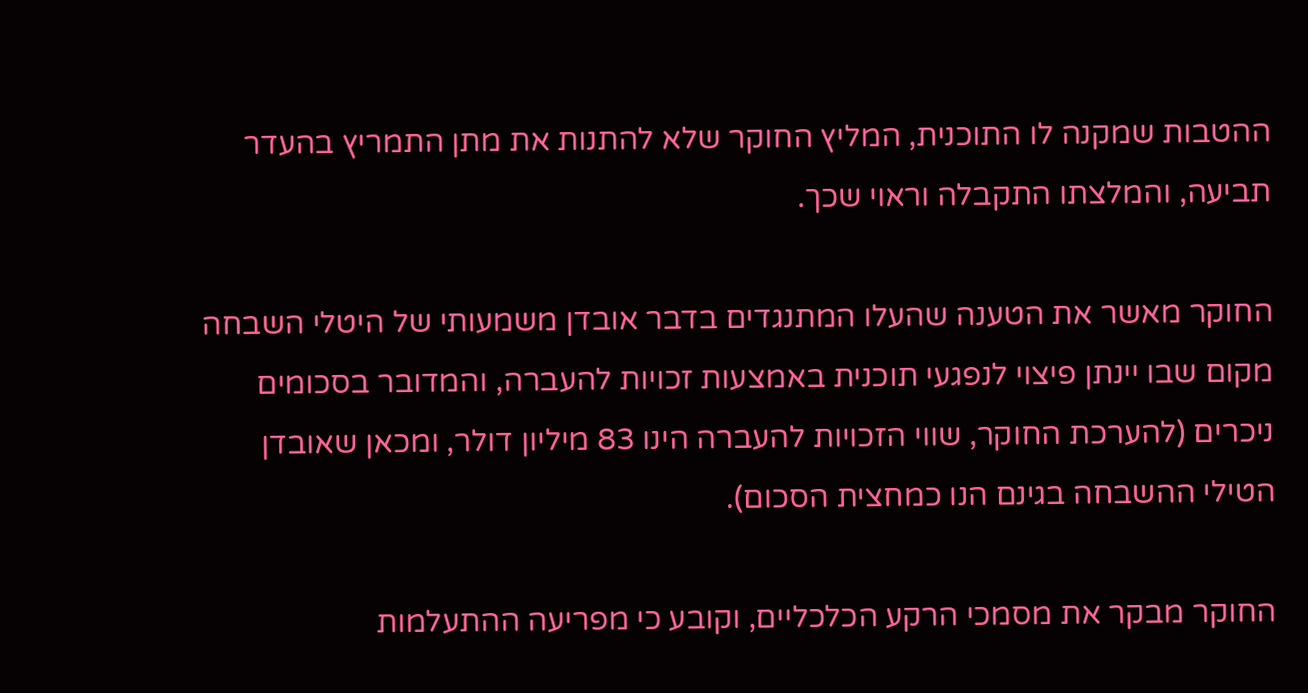ההטבות שמקנה לו התוכנית, המליץ החוקר שלא להתנות את מתן התמריץ בהעדר תביעה, והמלצתו התקבלה וראוי שכך.

החוקר מאשר את הטענה שהעלו המתנגדים בדבר אובדן משמעותי של היטלי השבחה מקום שבו יינתן פיצוי לנפגעי תוכנית באמצעות זכויות להעברה, והמדובר בסכומים ניכרים (להערכת החוקר, שווי הזכויות להעברה הינו 83 מיליון דולר, ומכאן שאובדן הטילי ההשבחה בגינם הנו כמחצית הסכום).

החוקר מבקר את מסמכי הרקע הכלכליים, וקובע כי מפריעה ההתעלמות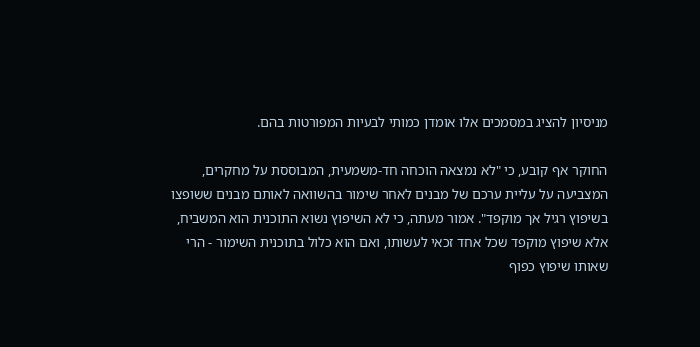מניסיון להציג במסמכים אלו אומדן כמותי לבעיות המפורטות בהם.

החוקר אף קובע, כי "לא נמצאה הוכחה חד-משמעית, המבוססת על מחקרים, המצביעה על עליית ערכם של מבנים לאחר שימור בהשוואה לאותם מבנים ששופצו בשיפוץ רגיל אך מוקפד". אמור מעתה, כי לא השיפוץ נשוא התוכנית הוא המשביח, אלא שיפוץ מוקפד שכל אחד זכאי לעשותו, ואם הוא כלול בתוכנית השימור - הרי שאותו שיפוץ כפוף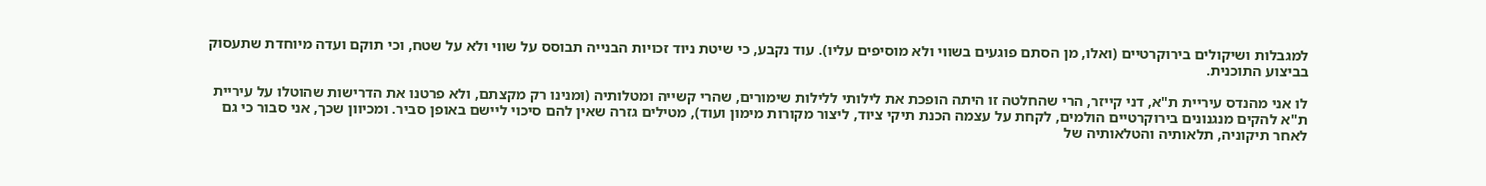למגבלות ושיקולים בירוקרטיים (ואלו, מן הסתם פוגעים בשווי ולא מוסיפים עליו). עוד נקבע, כי שיטת ניוד זכויות הבנייה תבוסס על שווי ולא על שטח, וכי תוקם ועדה מיוחדת שתעסוק בביצוע התוכנית.

לו אני מהנדס עיריית ת"א, דני קייזר, הרי שהחלטה זו היתה הופכת את לילותי ללילות שימורים, שהרי קשייה ומטלותיה (ומנינו רק מקצתם, ולא פרטנו את הדרישות שהוטלו על עיריית ת"א להקים מנגנונים בירוקרטיים הולמים, לקחת על עצמה הכנת תיקי ציוד, ליצור מקורות מימון ועוד), מטילים גזרה שאין להם סיכוי ליישם באופן סביר. ומכיוון שכך, אני סבור כי גם לאחר תיקוניה, תלאותיה והטלאותיה של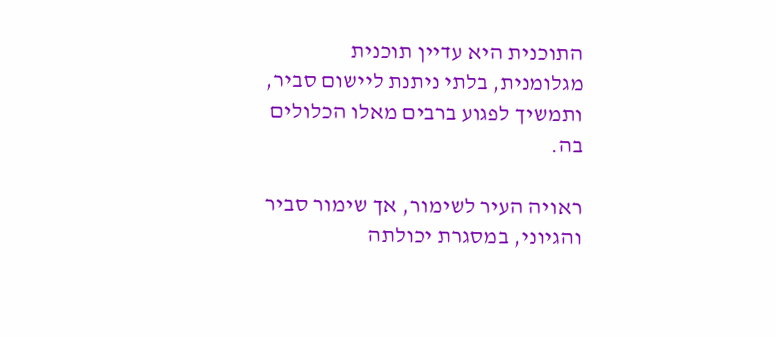התוכנית היא עדיין תוכנית מגלומנית, בלתי ניתנת ליישום סביר, ותמשיך לפגוע ברבים מאלו הכלולים בה.

ראויה העיר לשימור, אך שימור סביר והגיוני, במסגרת יכולתה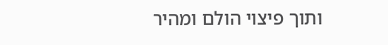ותוך פיצוי הולם ומהיר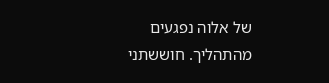של אלוה נפגעים מהתהליך. חוששתני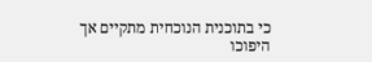כי בתוכנית הנוכחית מתקיים אך היפוכו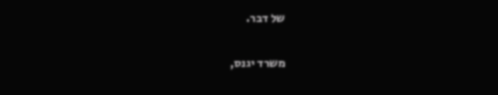של דבר.

משרד יגנס,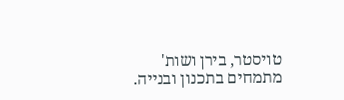טויסטר, בירן ושות' מתמחים בתכנון ובנייה.